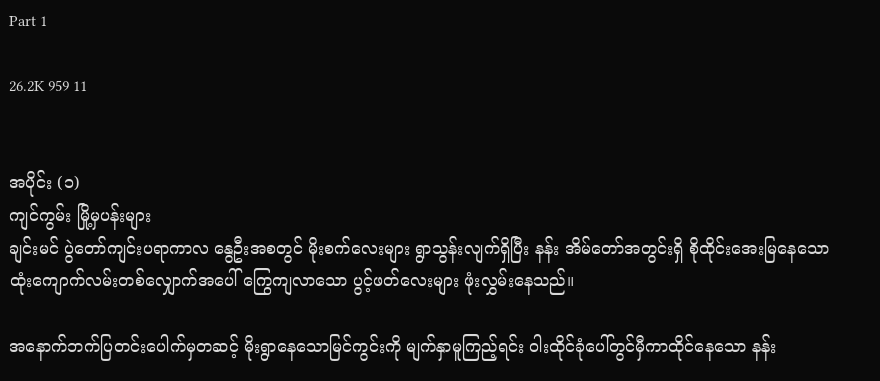Part 1

26.2K 959 11


အပိုင်း (၁)
ကျင်ကွမ်း မြို့မှပန်းများ
ချင်းမင် ပွဲတော်ကျင်းပရာကာလ နွေဦးအစတွင် မိုးစက်လေးများ ရွာသွန်းလျက်ရှိပြီး နန်း အိမ်တော်အတွင်းရှိ စိုထိုင်းအေးမြနေသော ထုံးကျောက်လမ်းတစ်လျှောက်အပေါ် ကြွေကျလာသော ပွင့်ဖတ်လေးများ ဖုံးလွှမ်းနေသည်။

အနောက်ဘက်ပြတင်းပေါက်မှတဆင့် မိုးရွာနေသောမြင်ကွင်းကို မျက်နှာမူကြည့်ရင်း ဝါးထိုင်ခုံပေါ်တွင်မှီကာထိုင်နေသော နန်း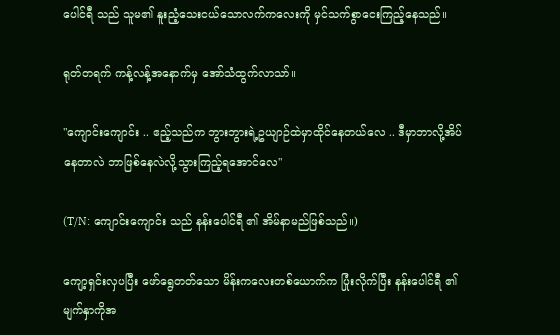ပေါင်ရီ သည် သူမ၏ နူးညံ့သေးငယ်သောလက်ကလေးကို မှင်သက်စွာငေးကြည့်နေသည်။

ရုတ်တရက် ကန့်လန့်အနောက်မှ အော်သံထွက်လာသာ်။

"ကျောင်းကျောင်း .. ဧည့်သည်က ဘွားဘွားရဲ့ဥယျာဉ်ထဲမှာထိုင်နေတယ်လေ .. ဒီမှာဘာလို့အိပ်နေတာလဲ ဘာဖြစ်နေလဲလို့သွားကြည့်ရအောင်လေ"

(T/N: ကျောင်းကျောင်း သည် နန်းပေါင်ရီ ၏ အိမ်နာမည်ဖြစ်သည်။)

ကျော့ရှင်းလှပပြီး ဖော်ရွေတတ်သော မိန်းကလေးတစ်ယောက်က ပြုံးလိုက်ပြီး နန်းပေါင်ရီ ၏ မျက်နှာကိုအ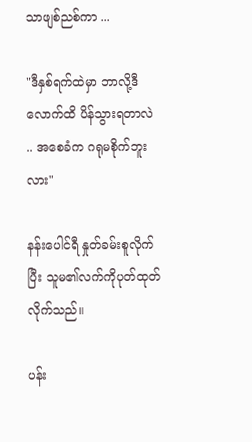သာဖျစ်ညစ်ကာ ...

"ဒီနှစ်ရက်ထဲမှာ ဘာလို့ဒီလောက်ထိ ပိန်သွားရတာလဲ .. အစေခံက ဂရုမစိုက်ဘူးလား"

နန်းပေါင်ရီ နှုတ်ခမ်းစူလိုက်ပြီး သူမ၏လက်ကိုပုတ်ထုတ်လိုက်သည်။

ပန်း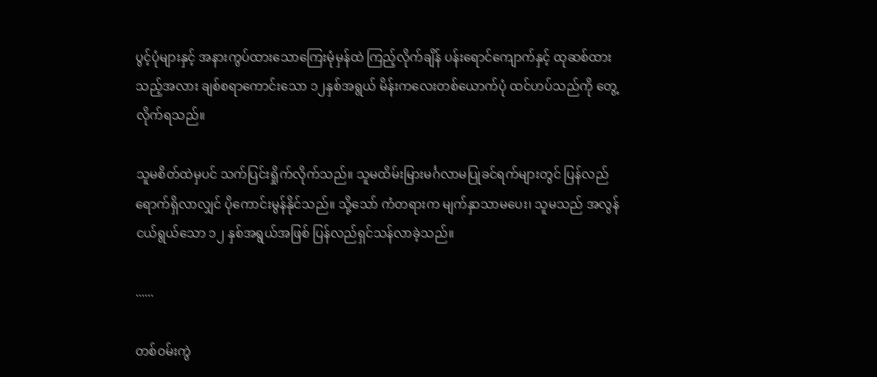ပွင့်ပုံများနှင့် အနားကွပ်ထားသောကြေးမုံမှန်ထဲ ကြည့်လိုက်ချိန် ပန်းရောင်ကျောက်နှင့် ထုဆစ်ထားသည့်အလား ချစ်စရာကောင်းသော ၁၂နှစ်အရွယ် မိန်းကလေးတစ်ယောက်ပုံ ထင်ဟပ်သည်ကို တွေ့လိုက်ရသည်။

သူမစိတ်ထဲမှပင် သက်ပြင်းရှိုက်လိုက်သည်။ သူမထိမ်းမြားမင်္ဂလာမပြုခင်ရက်များတွင် ပြန်လည်ရောက်ရှိလာလျှင် ပိုကောင်းမွန်နိုင်သည်။ သို့သော် ကံတရားက မျက်နှာသာမပေး၊ သူမသည် အလွန်ငယ်ရွယ်သော ၁၂ နှစ်အရွယ်အဖြစ် ပြန်လည်ရှင်သန်လာခဲ့သည်။

......

တစ်ဝမ်းကွဲ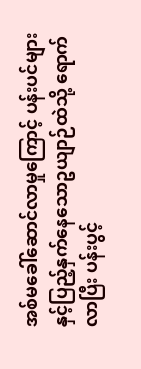အစ်မခေါ်ဆောင်လာမှုကြောင့် ပန်းပင်များနှင့်ပြည့်နှက်နေသောဥယျာဉ်ထဲသို့ ရောက်လာပြီး ပန်းပွင့်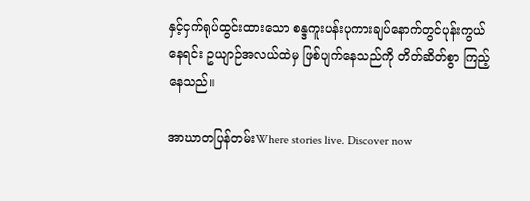နှင့်ငှက်ရုပ်ထွင်းထားသော စန္ဒကူးပန်းပုကားချပ်နောက်တွင်ပုန်းကွယ်နေရင်း ဥယျာဉ်အလယ်ထဲမှ ဖြစ်ပျက်နေသည်ကို တိတ်ဆိတ်စွာ ကြည့်နေသည်။

အာဃာတပြန်တမ်းWhere stories live. Discover now